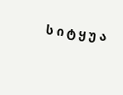ს ი ტ ყ უ ა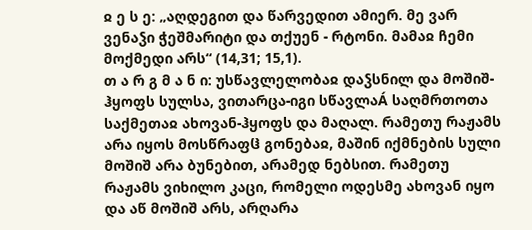ჲ ე ს ე: „აღდეგით და წარვედით ამიერ. მე ვარ ვენაჴი ჭეშმარიტი და თქუენ - რტონი. მამაჲ ჩემი მოქმედი არს“ (14,31; 15,1).
თ ა რ გ მ ა ნ ი: უსწავლელობაჲ დაჴსნილ და მოშიშ-ჰყოფს სულსა, ვითარცა-იგი სწავლაÁ საღმრთოთა საქმეთაჲ ახოვან-ჰყოფს და მაღალ. რამეთუ რაჟამს არა იყოს მოსწრაფჱ გონებაჲ, მაშინ იქმნების სული მოშიშ არა ბუნებით, არამედ ნებსით. რამეთუ რაჟამს ვიხილო კაცი, რომელი ოდესმე ახოვან იყო და აწ მოშიშ არს, არღარა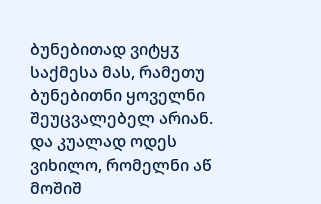ბუნებითად ვიტყჳ საქმესა მას, რამეთუ ბუნებითნი ყოველნი შეუცვალებელ არიან. და კუალად ოდეს ვიხილო, რომელნი აწ მოშიშ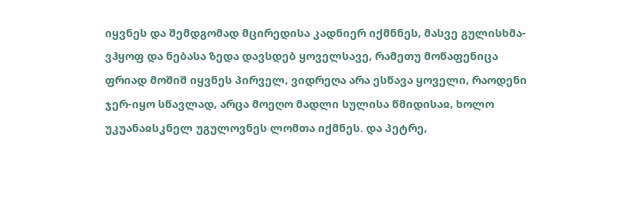იყვნეს და შემდგომად მცირედისა კადნიერ იქმნნეს, მასვე გულისხმა-ვჰყოფ და ნებასა ზედა დავსდებ ყოველსავე, რამეთუ მოწაფენიცა ფრიად მოშიშ იყვნეს პირველ, ვიდრეღა არა ესწავა ყოველი, რაოდენი ჯერ-იყო სწავლად, არცა მოეღო მადლი სულისა წმიდისაჲ, ხოლო უკუანაჲსკნელ უგულოვნეს ლომთა იქმნეს. და პეტრე,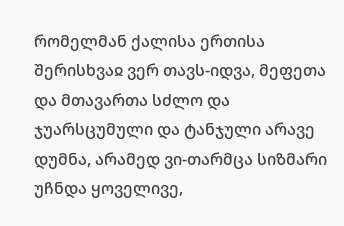რომელმან ქალისა ერთისა შერისხვაჲ ვერ თავს-იდვა, მეფეთა და მთავართა სძლო და ჯუარსცუმული და ტანჯული არავე დუმნა, არამედ ვი-თარმცა სიზმარი უჩნდა ყოველივე,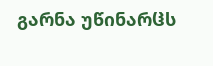გარნა უწინარჱს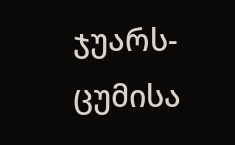ჯუარს-ცუმისა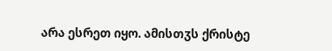არა ესრეთ იყო. ამისთჳს ქრისტე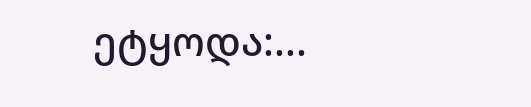ეტყოდა:...